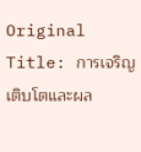Original Title: การเจริญเติบโตและผล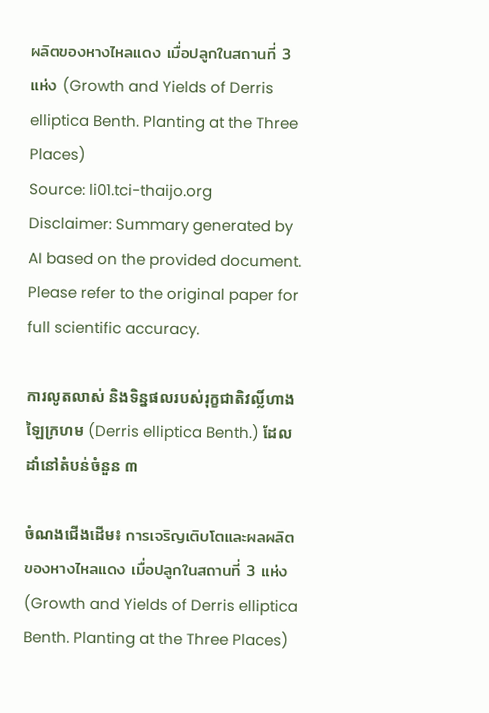ผลิตของหางไหลแดง เมื่อปลูกในสถานที่ 3 แห่ง (Growth and Yields of Derris elliptica Benth. Planting at the Three Places)
Source: li01.tci-thaijo.org
Disclaimer: Summary generated by AI based on the provided document. Please refer to the original paper for full scientific accuracy.

ការលូតលាស់ និងទិន្នផលរបស់រុក្ខជាតិវល្លិ៍ហាងឡៃក្រហម (Derris elliptica Benth.) ដែលដាំនៅតំបន់ចំនួន ៣

ចំណងជើងដើម៖ การเจริญเติบโตและผลผลิตของหางไหลแดง เมื่อปลูกในสถานที่ 3 แห่ง (Growth and Yields of Derris elliptica Benth. Planting at the Three Places)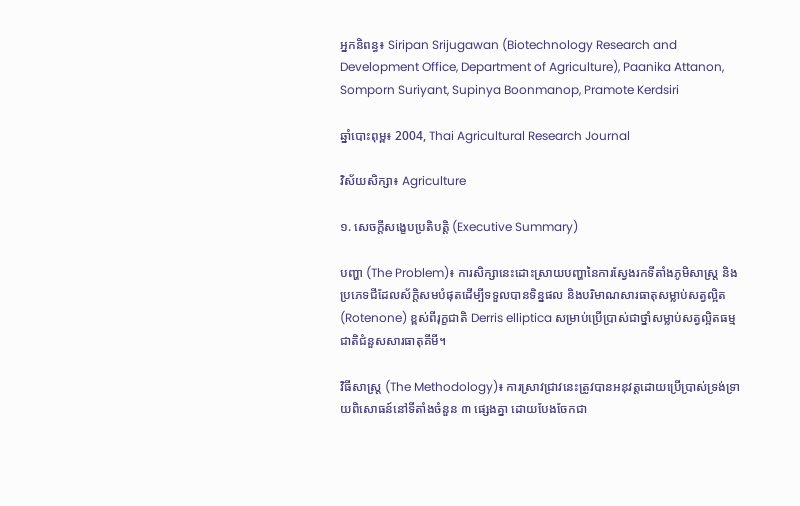អ្នកនិពន្ធ៖ Siripan Srijugawan (Biotechnology Research and Development Office, Department of Agriculture), Paanika Attanon, Somporn Suriyant, Supinya Boonmanop, Pramote Kerdsiri

ឆ្នាំបោះពុម្ព៖ 2004, Thai Agricultural Research Journal

វិស័យសិក្សា៖ Agriculture

១. សេចក្តីសង្ខេបប្រតិបត្តិ (Executive Summary)

បញ្ហា (The Problem)៖ ការសិក្សានេះដោះស្រាយបញ្ហានៃការស្វែងរកទីតាំងភូមិសាស្ត្រ និងប្រភេទជីដែលស័ក្តិសមបំផុតដើម្បីទទួលបានទិន្នផល និងបរិមាណសារធាតុសម្លាប់សត្វល្អិត (Rotenone) ខ្ពស់ពីរុក្ខជាតិ Derris elliptica សម្រាប់ប្រើប្រាស់ជាថ្នាំសម្លាប់សត្វល្អិតធម្មជាតិជំនួសសារធាតុគីមី។

វិធីសាស្ត្រ (The Methodology)៖ ការស្រាវជ្រាវនេះត្រូវបានអនុវត្តដោយប្រើប្រាស់ទ្រង់ទ្រាយពិសោធន៍នៅទីតាំងចំនួន ៣ ផ្សេងគ្នា ដោយបែងចែកជា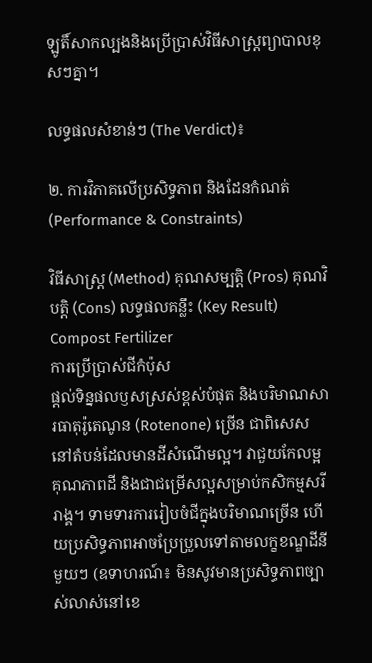ឡូតិ៍សាកល្បងនិងប្រើប្រាស់វិធីសាស្ត្រព្យាបាលខុសៗគ្នា។

លទ្ធផលសំខាន់ៗ (The Verdict)៖

២. ការវិភាគលើប្រសិទ្ធភាព និងដែនកំណត់ (Performance & Constraints)

វិធីសាស្ត្រ (Method) គុណសម្បត្តិ (Pros) គុណវិបត្តិ (Cons) លទ្ធផលគន្លឹះ (Key Result)
Compost Fertilizer
ការប្រើប្រាស់ជីកំប៉ុស
ផ្តល់ទិន្នផលឫសស្រស់ខ្ពស់បំផុត និងបរិមាណសារធាតុរ៉ូតេណូន (Rotenone) ច្រើន ជាពិសេសនៅតំបន់ដែលមានដីសំណើមល្អ។ វាជួយកែលម្អគុណភាពដី និងជាជម្រើសល្អសម្រាប់កសិកម្មសរីរាង្គ។ ទាមទារការរៀបចំជីក្នុងបរិមាណច្រើន ហើយប្រសិទ្ធភាពអាចប្រែប្រួលទៅតាមលក្ខខណ្ឌដីនីមួយៗ (ឧទាហរណ៍៖ មិនសូវមានប្រសិទ្ធភាពច្បាស់លាស់នៅខេ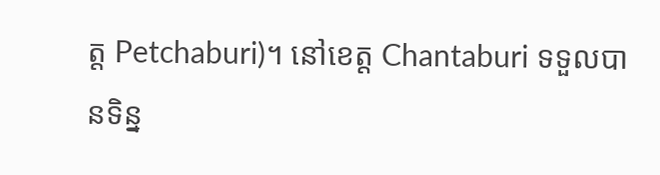ត្ត Petchaburi)។ នៅខេត្ត Chantaburi ទទួលបានទិន្ន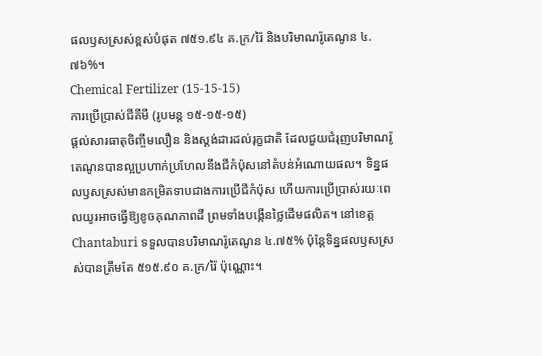ផលឫសស្រស់ខ្ពស់បំផុត ៧៥១.៩៤ គ.ក្រ/រ៉ៃ និងបរិមាណរ៉ូតេណូន ៤.៧៦%។
Chemical Fertilizer (15-15-15)
ការប្រើប្រាស់ជីគីមី (រូបមន្ត ១៥-១៥-១៥)
ផ្តល់សារធាតុចិញ្ចឹមលឿន និងស្តង់ដារដល់រុក្ខជាតិ ដែលជួយជំរុញបរិមាណរ៉ូតេណូនបានល្អប្រហាក់ប្រហែលនឹងជីកំប៉ុសនៅតំបន់អំណោយផល។ ទិន្នផលឫសស្រស់មានកម្រិតទាបជាងការប្រើជីកំប៉ុស ហើយការប្រើប្រាស់រយៈពេលយូរអាចធ្វើឱ្យខូចគុណភាពដី ព្រមទាំងបង្កើនថ្លៃដើមផលិត។ នៅខេត្ត Chantaburi ទទួលបានបរិមាណរ៉ូតេណូន ៤.៧៥% ប៉ុន្តែទិន្នផលឫសស្រស់បានត្រឹមតែ ៥១៥.៩០ គ.ក្រ/រ៉ៃ ប៉ុណ្ណោះ។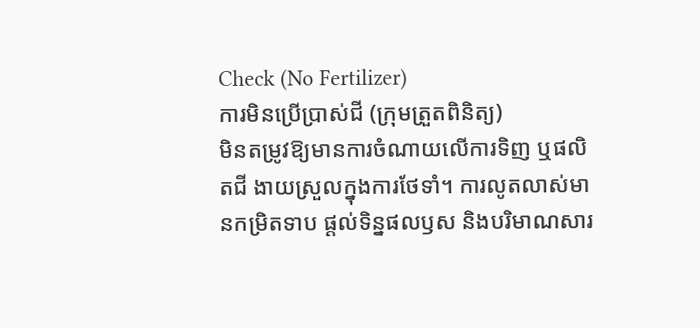Check (No Fertilizer)
ការមិនប្រើប្រាស់ជី (ក្រុមត្រួតពិនិត្យ)
មិនតម្រូវឱ្យមានការចំណាយលើការទិញ ឬផលិតជី ងាយស្រួលក្នុងការថែទាំ។ ការលូតលាស់មានកម្រិតទាប ផ្តល់ទិន្នផលឫស និងបរិមាណសារ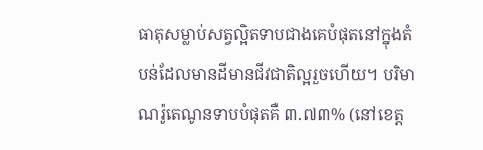ធាតុសម្លាប់សត្វល្អិតទាបជាងគេបំផុតនៅក្នុងតំបន់ដែលមានដីមានជីវជាតិល្អរួចហើយ។ បរិមាណរ៉ូតេណូនទាបបំផុតគឺ ៣.៧៣% (នៅខេត្ត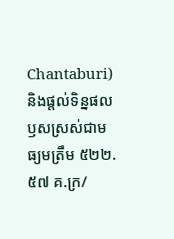Chantaburi) និងផ្តល់ទិន្នផលឫសស្រស់ជាមធ្យមត្រឹម ៥២២.៥៧ គ.ក្រ/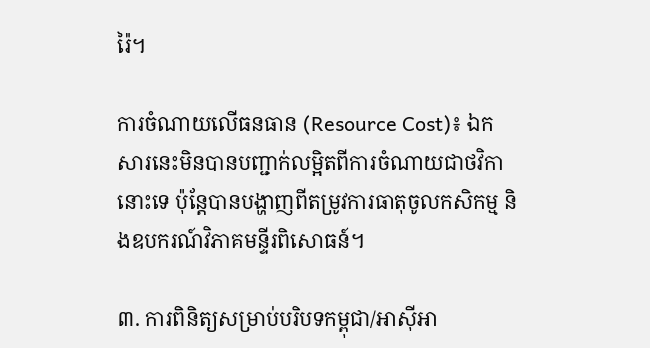រ៉ៃ។

ការចំណាយលើធនធាន (Resource Cost)៖ ឯកសារនេះមិនបានបញ្ជាក់លម្អិតពីការចំណាយជាថវិកានោះទេ ប៉ុន្តែបានបង្ហាញពីតម្រូវការធាតុចូលកសិកម្ម និងឧបករណ៍វិភាគមន្ទីរពិសោធន៍។

៣. ការពិនិត្យសម្រាប់បរិបទកម្ពុជា/អាស៊ីអា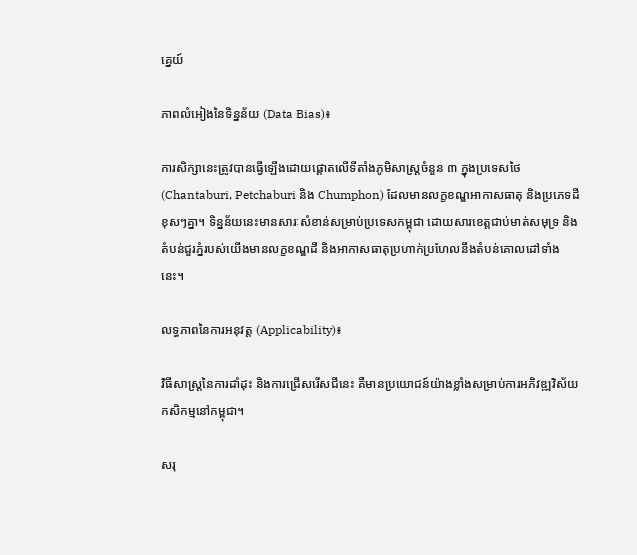គ្នេយ៍

ភាពលំអៀងនៃទិន្នន័យ (Data Bias)៖

ការសិក្សានេះត្រូវបានធ្វើឡើងដោយផ្តោតលើទីតាំងភូមិសាស្ត្រចំនួន ៣ ក្នុងប្រទេសថៃ (Chantaburi, Petchaburi និង Chumphon) ដែលមានលក្ខខណ្ឌអាកាសធាតុ និងប្រភេទដីខុសៗគ្នា។ ទិន្នន័យនេះមានសារៈសំខាន់សម្រាប់ប្រទេសកម្ពុជា ដោយសារខេត្តជាប់មាត់សមុទ្រ និងតំបន់ជួរភ្នំរបស់យើងមានលក្ខខណ្ឌដី និងអាកាសធាតុប្រហាក់ប្រហែលនឹងតំបន់គោលដៅទាំងនេះ។

លទ្ធភាពនៃការអនុវត្ត (Applicability)៖

វិធីសាស្ត្រនៃការដាំដុះ និងការជ្រើសរើសជីនេះ គឺមានប្រយោជន៍យ៉ាងខ្លាំងសម្រាប់ការអភិវឌ្ឍវិស័យកសិកម្មនៅកម្ពុជា។

សរុ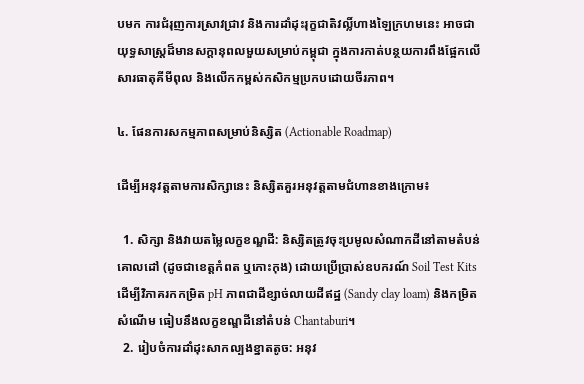បមក ការជំរុញការស្រាវជ្រាវ និងការដាំដុះរុក្ខជាតិវល្លិ៍ហាងឡៃក្រហមនេះ អាចជាយុទ្ធសាស្ត្រដ៏មានសក្តានុពលមួយសម្រាប់កម្ពុជា ក្នុងការកាត់បន្ថយការពឹងផ្អែកលើសារធាតុគីមីពុល និងលើកកម្ពស់កសិកម្មប្រកបដោយចីរភាព។

៤. ផែនការសកម្មភាពសម្រាប់និស្សិត (Actionable Roadmap)

ដើម្បីអនុវត្តតាមការសិក្សានេះ និស្សិតគួរអនុវត្តតាមជំហានខាងក្រោម៖

  1. សិក្សា និងវាយតម្លៃលក្ខខណ្ឌដី: និស្សិតត្រូវចុះប្រមូលសំណាកដីនៅតាមតំបន់គោលដៅ (ដូចជាខេត្តកំពត ឬកោះកុង) ដោយប្រើប្រាស់ឧបករណ៍ Soil Test Kits ដើម្បីវិភាគរកកម្រិត pH ភាពជាដីខ្សាច់លាយដីឥដ្ឋ (Sandy clay loam) និងកម្រិតសំណើម ធៀបនឹងលក្ខខណ្ឌដីនៅតំបន់ Chantaburi។
  2. រៀបចំការដាំដុះសាកល្បងខ្នាតតូច: អនុវ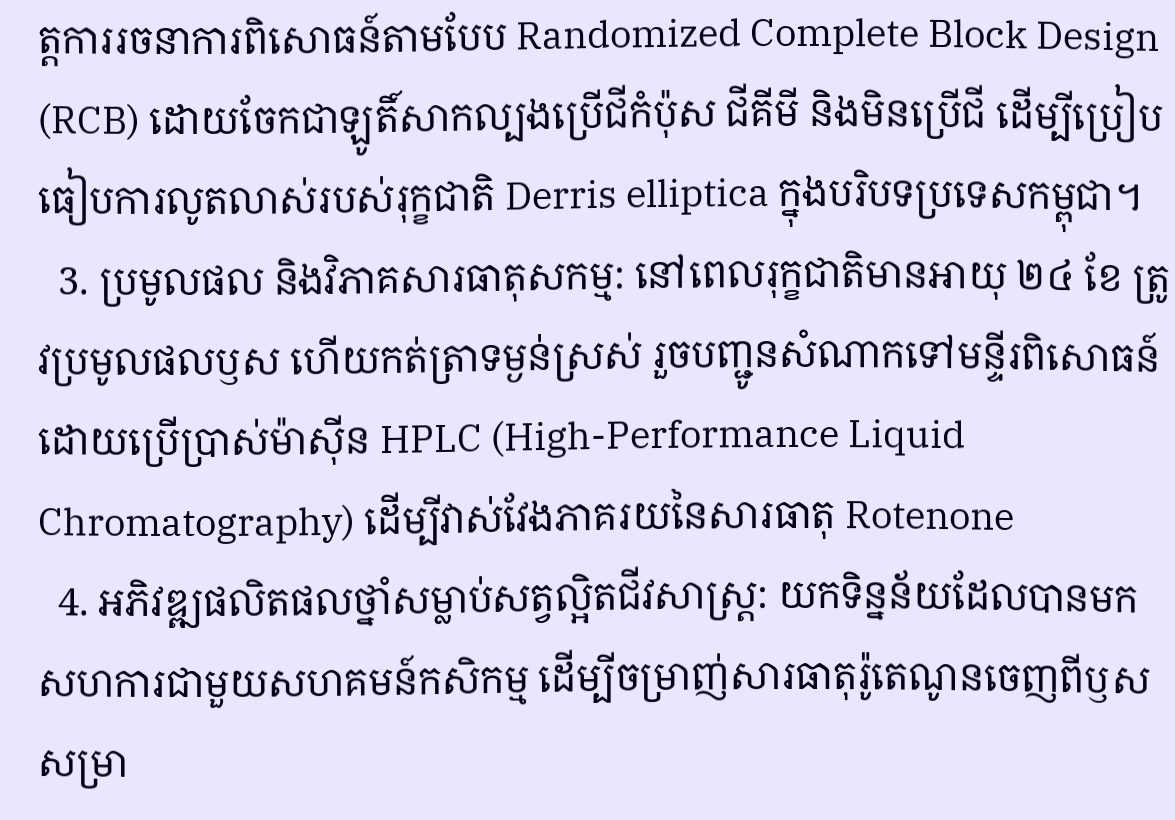ត្តការរចនាការពិសោធន៍តាមបែប Randomized Complete Block Design (RCB) ដោយចែកជាឡូតិ៍សាកល្បងប្រើជីកំប៉ុស ជីគីមី និងមិនប្រើជី ដើម្បីប្រៀបធៀបការលូតលាស់របស់រុក្ខជាតិ Derris elliptica ក្នុងបរិបទប្រទេសកម្ពុជា។
  3. ប្រមូលផល និងវិភាគសារធាតុសកម្ម: នៅពេលរុក្ខជាតិមានអាយុ ២៤ ខែ ត្រូវប្រមូលផលឫស ហើយកត់ត្រាទម្ងន់ស្រស់ រួចបញ្ជូនសំណាកទៅមន្ទីរពិសោធន៍ដោយប្រើប្រាស់ម៉ាស៊ីន HPLC (High-Performance Liquid Chromatography) ដើម្បីវាស់វែងភាគរយនៃសារធាតុ Rotenone
  4. អភិវឌ្ឍផលិតផលថ្នាំសម្លាប់សត្វល្អិតជីវសាស្ត្រ: យកទិន្នន័យដែលបានមក សហការជាមួយសហគមន៍កសិកម្ម ដើម្បីចម្រាញ់សារធាតុរ៉ូតេណូនចេញពីឫសសម្រា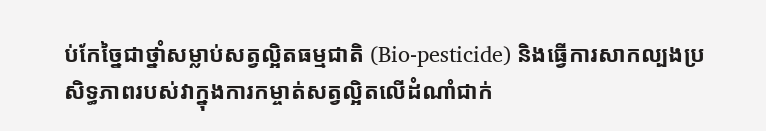ប់កែច្នៃជាថ្នាំសម្លាប់សត្វល្អិតធម្មជាតិ (Bio-pesticide) និងធ្វើការសាកល្បងប្រសិទ្ធភាពរបស់វាក្នុងការកម្ចាត់សត្វល្អិតលើដំណាំជាក់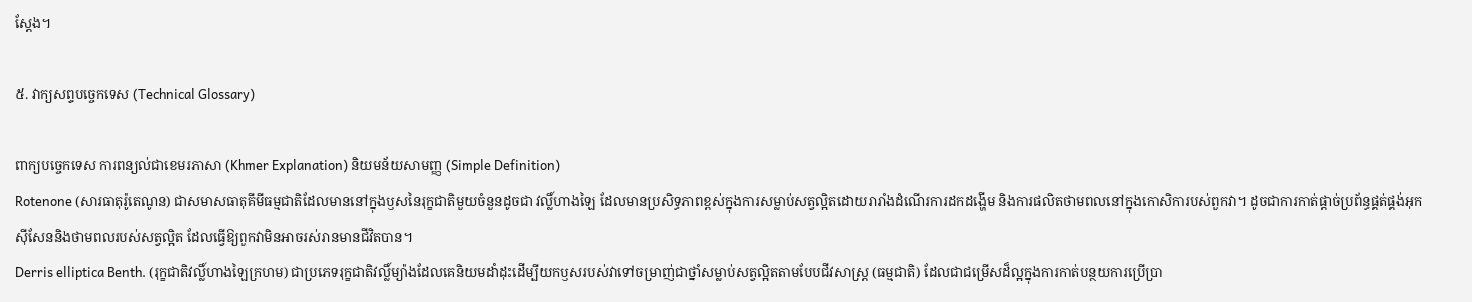ស្តែង។

៥. វាក្យសព្ទបច្ចេកទេស (Technical Glossary)

ពាក្យបច្ចេកទេស ការពន្យល់ជាខេមរភាសា (Khmer Explanation) និយមន័យសាមញ្ញ (Simple Definition)
Rotenone (សារធាតុរ៉ូតេណូន) ជាសមាសធាតុគីមីធម្មជាតិដែលមាននៅក្នុងឫសនៃរុក្ខជាតិមួយចំនួនដូចជា វល្លិ៍ហាងឡៃ ដែលមានប្រសិទ្ធភាពខ្ពស់ក្នុងការសម្លាប់សត្វល្អិតដោយរារាំងដំណើរការដកដង្ហើម និងការផលិតថាមពលនៅក្នុងកោសិការបស់ពួកវា។ ដូចជាការកាត់ផ្តាច់ប្រព័ន្ធផ្គត់ផ្គង់អុកស៊ីសែននិងថាមពលរបស់សត្វល្អិត ដែលធ្វើឱ្យពួកវាមិនអាចរស់រានមានជីវិតបាន។
Derris elliptica Benth. (រុក្ខជាតិវល្លិ៍ហាងឡៃក្រហម) ជាប្រភេទរុក្ខជាតិវល្លិ៍ម្យ៉ាងដែលគេនិយមដាំដុះដើម្បីយកឫសរបស់វាទៅចម្រាញ់ជាថ្នាំសម្លាប់សត្វល្អិតតាមបែបជីវសាស្ត្រ (ធម្មជាតិ) ដែលជាជម្រើសដ៏ល្អក្នុងការកាត់បន្ថយការប្រើប្រា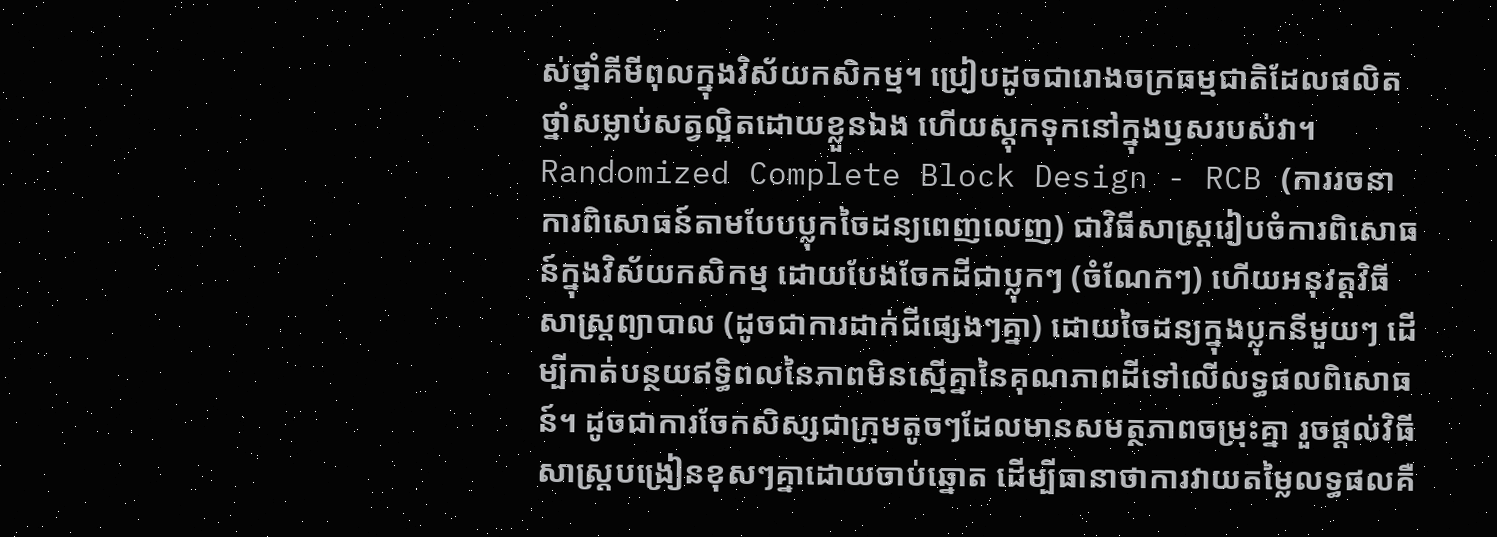ស់ថ្នាំគីមីពុលក្នុងវិស័យកសិកម្ម។ ប្រៀបដូចជារោងចក្រធម្មជាតិដែលផលិតថ្នាំសម្លាប់សត្វល្អិតដោយខ្លួនឯង ហើយស្តុកទុកនៅក្នុងឫសរបស់វា។
Randomized Complete Block Design - RCB (ការរចនាការពិសោធន៍តាមបែបប្លុកចៃដន្យពេញលេញ) ជាវិធីសាស្ត្ររៀបចំការពិសោធន៍ក្នុងវិស័យកសិកម្ម ដោយបែងចែកដីជាប្លុកៗ (ចំណែកៗ) ហើយអនុវត្តវិធីសាស្ត្រព្យាបាល (ដូចជាការដាក់ជីផ្សេងៗគ្នា) ដោយចៃដន្យក្នុងប្លុកនីមួយៗ ដើម្បីកាត់បន្ថយឥទ្ធិពលនៃភាពមិនស្មើគ្នានៃគុណភាពដីទៅលើលទ្ធផលពិសោធន៍។ ដូចជាការចែកសិស្សជាក្រុមតូចៗដែលមានសមត្ថភាពចម្រុះគ្នា រួចផ្តល់វិធីសាស្ត្របង្រៀនខុសៗគ្នាដោយចាប់ឆ្នោត ដើម្បីធានាថាការវាយតម្លៃលទ្ធផលគឺ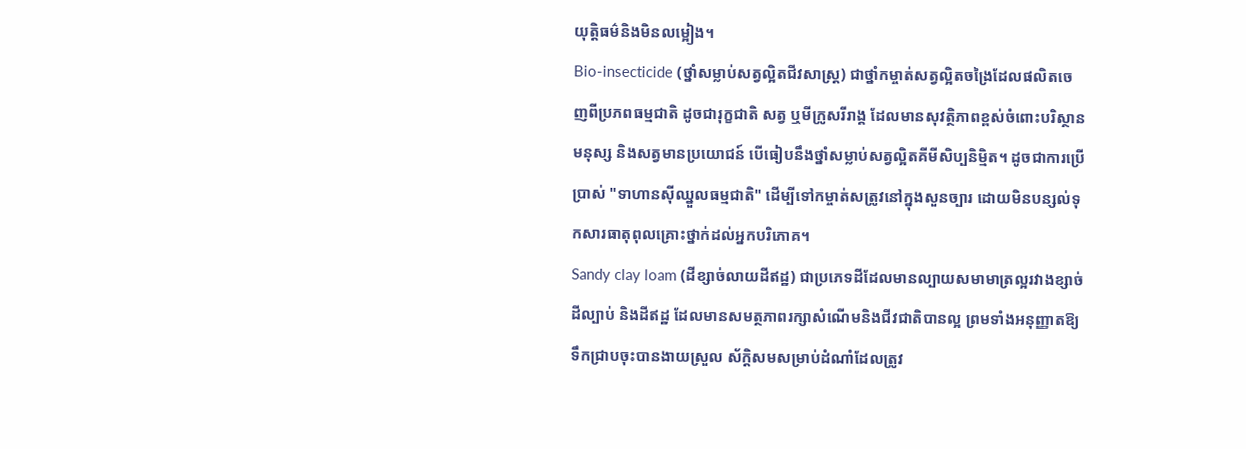យុត្តិធម៌និងមិនលម្អៀង។
Bio-insecticide (ថ្នាំសម្លាប់សត្វល្អិតជីវសាស្ត្រ) ជាថ្នាំកម្ចាត់សត្វល្អិតចង្រៃដែលផលិតចេញពីប្រភពធម្មជាតិ ដូចជារុក្ខជាតិ សត្វ ឬមីក្រូសរីរាង្គ ដែលមានសុវត្ថិភាពខ្ពស់ចំពោះបរិស្ថាន មនុស្ស និងសត្វមានប្រយោជន៍ បើធៀបនឹងថ្នាំសម្លាប់សត្វល្អិតគីមីសិប្បនិម្មិត។ ដូចជាការប្រើប្រាស់ "ទាហានស៊ីឈ្នួលធម្មជាតិ" ដើម្បីទៅកម្ចាត់សត្រូវនៅក្នុងសួនច្បារ ដោយមិនបន្សល់ទុកសារធាតុពុលគ្រោះថ្នាក់ដល់អ្នកបរិភោគ។
Sandy clay loam (ដីខ្សាច់លាយដីឥដ្ឋ) ជាប្រភេទដីដែលមានល្បាយសមាមាត្រល្អរវាងខ្សាច់ ដីល្បាប់ និងដីឥដ្ឋ ដែលមានសមត្ថភាពរក្សាសំណើមនិងជីវជាតិបានល្អ ព្រមទាំងអនុញ្ញាតឱ្យទឹកជ្រាបចុះបានងាយស្រួល ស័ក្តិសមសម្រាប់ដំណាំដែលត្រូវ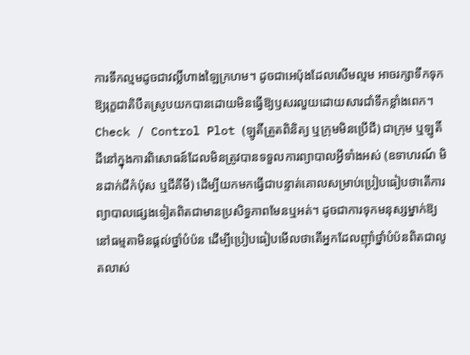ការទឹកល្មមដូចជាវល្លិ៍ហាងឡៃក្រហម។ ដូចជាអេប៉ុងដែលសើមល្មម អាចរក្សាទឹកទុកឱ្យរុក្ខជាតិបឺតស្រូបយកបានដោយមិនធ្វើឱ្យឫសរលួយដោយសារជាំទឹកខ្លាំងពេក។
Check / Control Plot (ឡូតិ៍ត្រួតពិនិត្យ ឬក្រុមមិនប្រើជី) ជាក្រុម ឬឡូតិ៍ដីនៅក្នុងការពិសោធន៍ដែលមិនត្រូវបានទទួលការព្យាបាលអ្វីទាំងអស់ (ឧទាហរណ៍ មិនដាក់ជីកំប៉ុស ឬជីគីមី) ដើម្បីយកមកធ្វើជាបន្ទាត់គោលសម្រាប់ប្រៀបធៀបថាតើការព្យាបាលផ្សេងទៀតពិតជាមានប្រសិទ្ធភាពមែនឬអត់។ ដូចជាការទុកមនុស្សម្នាក់ឱ្យនៅធម្មតាមិនផ្តល់ថ្នាំបំប៉ន ដើម្បីប្រៀបធៀបមើលថាតើអ្នកដែលញ៉ាំថ្នាំបំប៉នពិតជាលូតលាស់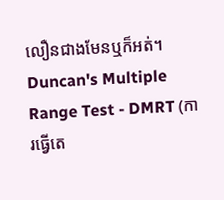លឿនជាងមែនឬក៏អត់។
Duncan's Multiple Range Test - DMRT (ការធ្វើតេ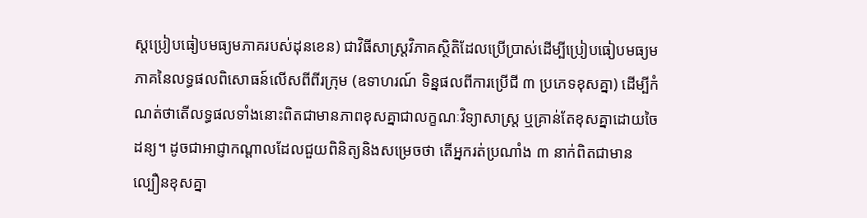ស្តប្រៀបធៀបមធ្យមភាគរបស់ដុនខេន) ជាវិធីសាស្ត្រវិភាគស្ថិតិដែលប្រើប្រាស់ដើម្បីប្រៀបធៀបមធ្យមភាគនៃលទ្ធផលពិសោធន៍លើសពីពីរក្រុម (ឧទាហរណ៍ ទិន្នផលពីការប្រើជី ៣ ប្រភេទខុសគ្នា) ដើម្បីកំណត់ថាតើលទ្ធផលទាំងនោះពិតជាមានភាពខុសគ្នាជាលក្ខណៈវិទ្យាសាស្ត្រ ឬគ្រាន់តែខុសគ្នាដោយចៃដន្យ។ ដូចជាអាជ្ញាកណ្តាលដែលជួយពិនិត្យនិងសម្រេចថា តើអ្នករត់ប្រណាំង ៣ នាក់ពិតជាមានល្បឿនខុសគ្នា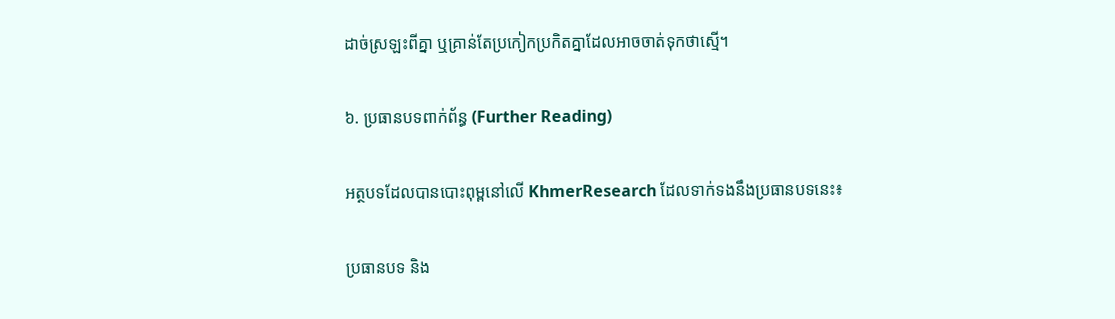ដាច់ស្រឡះពីគ្នា ឬគ្រាន់តែប្រកៀកប្រកិតគ្នាដែលអាចចាត់ទុកថាស្មើ។

៦. ប្រធានបទពាក់ព័ន្ធ (Further Reading)

អត្ថបទដែលបានបោះពុម្ពនៅលើ KhmerResearch ដែលទាក់ទងនឹងប្រធានបទនេះ៖

ប្រធានបទ និង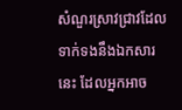សំណួរស្រាវជ្រាវដែលទាក់ទងនឹងឯកសារនេះ ដែលអ្នកអាច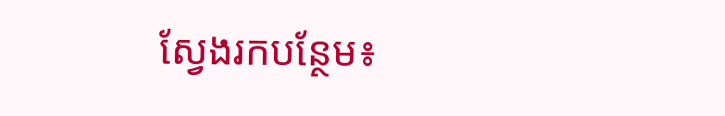ស្វែងរកបន្ថែម៖